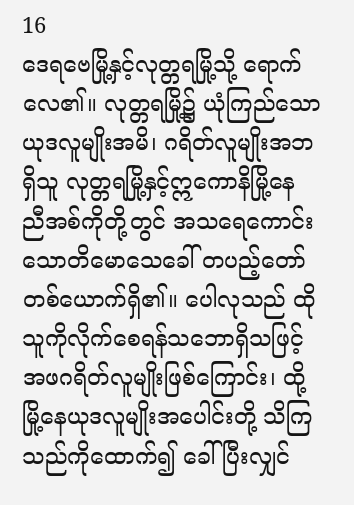16
ဒေရဗေမြို့နှင့်လုတ္တရမြို့သို့ ရောက်လေ၏။ လုတ္တရမြို့၌ ယုံကြည်သောယုဒလူမျိုးအမိ၊ ဂရိတ်လူမျိုးအဘရှိသူ လုတ္တရမြို့နှင့်ဣကောနိမြို့နေ ညီအစ်ကိုတို့တွင် အသရေကောင်းသောတိမောသေခေါ် တပည့်တော်တစ်ယောက်ရှိ၏။ ပေါလုသည် ထိုသူကိုလိုက်စေရန်သဘောရှိသဖြင့် အဖဂရိတ်လူမျိုးဖြစ်ကြောင်း၊ ထို့မြို့နေယုဒလူမျိုးအပေါင်းတို့ သိကြသည်ကိုထောက်၍ ခေါ်ပြီးလျှင်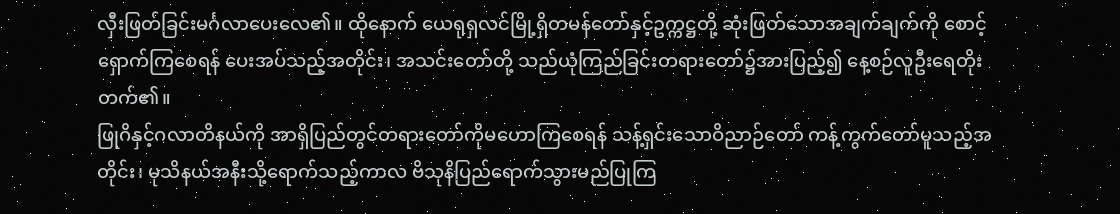လှီးဖြတ်ခြင်းမင်္ဂလာပေးလေ၏။ ထိုနောက် ယေရုရှလင်မြို့ရှိတမန်တော်နှင့်ဥက္ကဋ္ဌတို့ ဆုံးဖြတ်သောအချက်ချက်ကို စောင့်ရှောက်ကြစေရန် ပေးအပ်သည့်အတိုင်း၊ အသင်းတော်တို့ သည်ယုံကြည်ခြင်းတရားတော်၌အားပြည့်၍ နေ့စဉ်လူဦးရေတိုးတက်၏။
ဖြုဂိနှင့်ဂလာတိနယ်ကို အာရှိပြည်တွင်တရားတော်ကိုမဟောကြစေရန် သန့်ရှင်းသောဝိညာဉ်တော် ကန့်ကွက်တော်မူသည့်အတိုင်း၊ မုသိနယ်အနီးသို့ရောက်သည့်ကာလ ဗိသုနိပြည်ရောက်သွားမည်ပြုကြ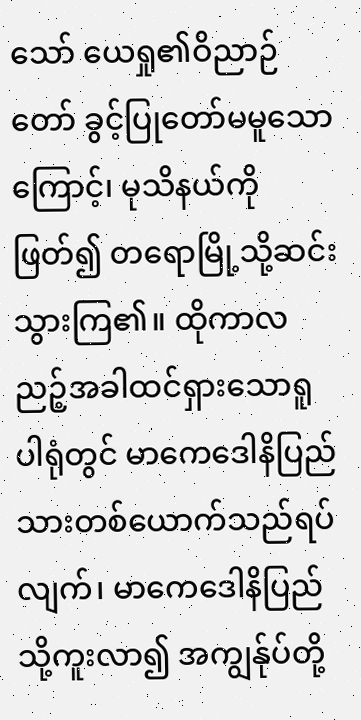သော် ယေရှု၏ဝိညာဉ်တော် ခွင့်ပြုတော်မမူသောကြောင့်၊ မုသိနယ်ကိုဖြတ်၍ တရောမြို့သို့ဆင်းသွားကြ၏။ ထိုကာလ ညဉ့်အခါထင်ရှားသောရူပါရုံတွင် မာကေဒေါနိပြည်သားတစ်ယောက်သည်ရပ်လျက်၊ မာကေဒေါနိပြည်သို့ကူးလာ၍ အကျွန်ုပ်တို့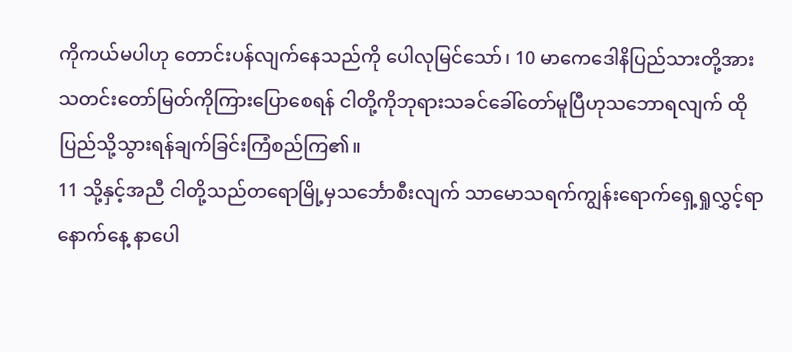ကိုကယ်မပါဟု တောင်းပန်လျက်နေသည်ကို ပေါလုမြင်သော်၊ 10 မာကေဒေါနိပြည်သားတို့အား သတင်းတော်မြတ်ကိုကြားပြောစေရန် ငါတို့ကိုဘုရားသခင်ခေါ်တော်မူပြီဟုသဘောရလျက် ထိုပြည်သို့သွားရန်ချက်ခြင်းကြံစည်ကြ၏။
11 သို့နှင့်အညီ ငါတို့သည်တရောမြို့မှသင်္ဘောစီးလျက် သာမောသရက်ကျွန်းရောက်ရှေ့ရှုလွှင့်ရာ နောက်နေ့ နာပေါ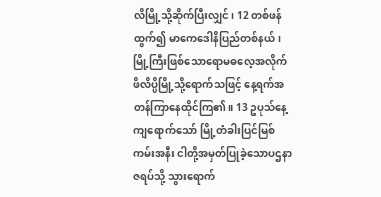လိမြို့သို့ဆိုက်ပြီးလျှင်၊ 12 တစ်ဖန်ထွက်၍ မာကေဒေါနိပြည်တစ်နယ်၊ မြို့ကြီးဖြစ်သောရောမဓလေ့အလိုက် ဖိလိပ္ပိမြို့သို့ရောက်သဖြင့် နေ့ရက်အတန်ကြာနေထိုင်ကြ၏။ 13 ဥပုသ်နေ့ကျရောက်သော် မြို့တံခါးပြင်မြစ်ကမ်းအနီး ငါတို့အမှတ်ပြုခဲ့သောပဌနာဇရပ်သို့ သွားရောက်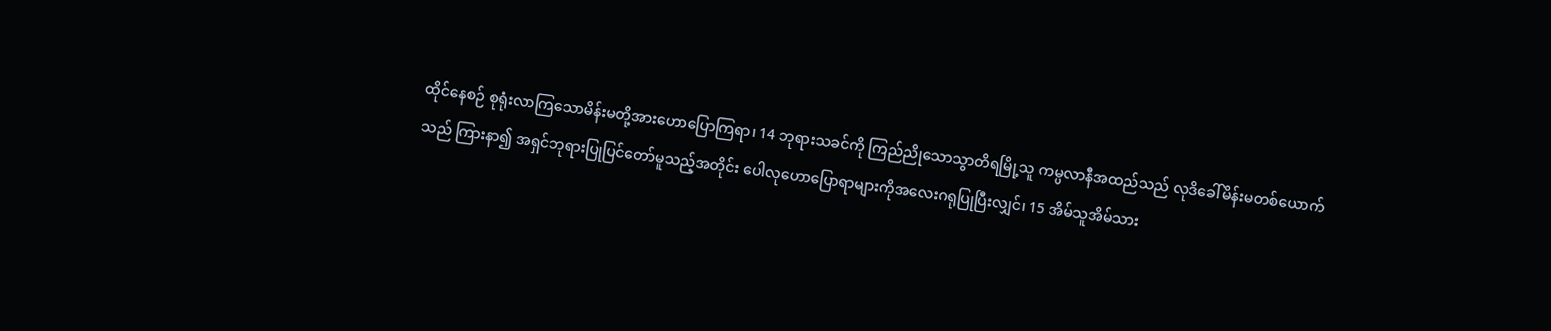ထိုင်နေစဉ် စုရုံးလာကြသောမိန်းမတို့အားဟောပြောကြရာ၊ 14 ဘုရားသခင်ကို ကြည်ညိုသောသွာတိရမြို့သူ ကမ္ပလာနီအထည်သည် လုဒိခေါ်မိန်းမတစ်ယောက်သည် ကြားနာ၍ အရှင်ဘုရားပြုပြင်တော်မူသည့်အတိုင်း ပေါလုဟောပြောရာများကိုအလေးဂရုပြုပြီးလျှင်၊ 15 အိမ်သူအိမ်သား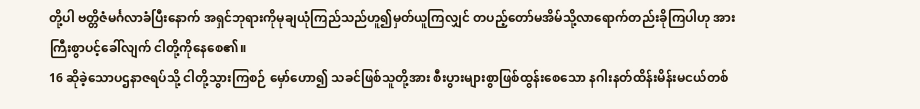တို့ပါ ဗတ္တိဇံမင်္ဂလာခံပြီးနောက် အရှင်ဘုရားကိုမုချယုံကြည်သည်ဟူ၍မှတ်ယူကြလျှင် တပည့်တော်မအိမ်သို့လာရောက်တည်းခိုကြပါဟု အားကြီးစွာပင့်ခေါ်လျက် ငါတို့ကိုနေစေ၏။
16 ဆိုခဲ့သောပဌနာဇရပ်သို့ ငါတို့သွားကြစဉ် မှော်ဟော၍ သခင်ဖြစ်သူတို့အား စီးပွားများစွာဖြစ်ထွန်းစေသော နဂါးနတ်ထိန်းမိန်းမငယ်တစ်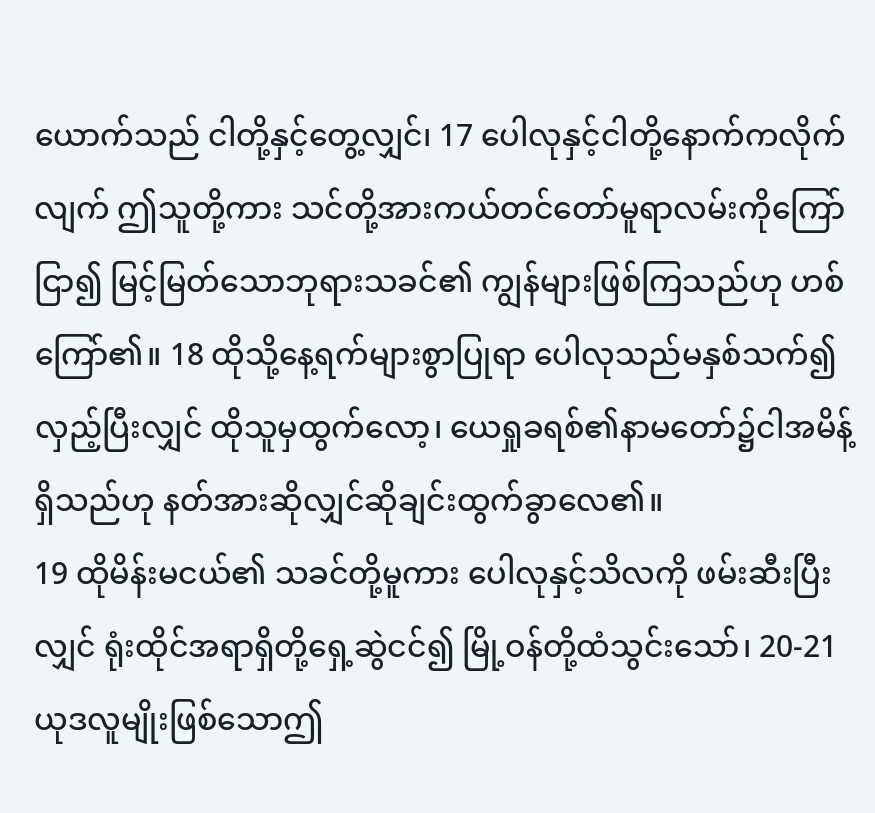ယောက်သည် ငါတို့နှင့်တွေ့လျှင်၊ 17 ပေါလုနှင့်ငါတို့နောက်ကလိုက်လျက် ဤသူတို့ကား သင်တို့အားကယ်တင်တော်မူရာလမ်းကိုကြော်ငြာ၍ မြင့်မြတ်သောဘုရားသခင်၏ ကျွန်များဖြစ်ကြသည်ဟု ဟစ်ကြော်၏။ 18 ထိုသို့နေ့ရက်များစွာပြုရာ ပေါလုသည်မနှစ်သက်၍လှည့်ပြီးလျှင် ထိုသူမှထွက်လော့၊ ယေရှုခရစ်၏နာမတော်၌ငါအမိန့်ရှိသည်ဟု နတ်အားဆိုလျှင်ဆိုချင်းထွက်ခွာလေ၏။
19 ထိုမိန်းမငယ်၏ သခင်တို့မူကား ပေါလုနှင့်သိလကို ဖမ်းဆီးပြီးလျှင် ရုံးထိုင်အရာရှိတို့ရှေ့ဆွဲငင်၍ မြို့ဝန်တို့ထံသွင်းသော်၊ 20-21 ယုဒလူမျိုးဖြစ်သောဤ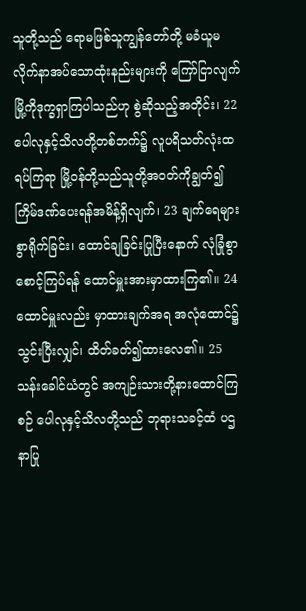သူတို့သည် ရောမဖြစ်သူကျွန်တော်တို့ မခံယူမလိုက်နာအပ်သောထုံးနည်းများကို ကြော်ငြာလျက် မြို့ကိုဒုက္ခရှာကြပါသည်ဟု စွဲဆိုသည့်အတိုင်း၊ 22 ပေါလုနှင့်သိလတို့တစ်ဘက်၌ လူပရိသတ်လုံးထရပ်ကြရာ မြို့ဝန်တို့သည်သူတို့အဝတ်ကိုချွတ်၍ ကြိမ်ဒဏ်ပေးရန်အမိန့်ရှိလျက်၊ 23 ချက်ရေများစွာရိုက်ခြင်း၊ ထောင်ချခြင်းပြုပြီးနောက် လုံခြုံစွာစောင့်ကြပ်ရန် ထောင်မှူးအားမှာထားကြ၏။ 24 ထောင်မှူးလည်း မှာထားချက်အရ အလုံထောင်၌သွင်းပြီးလျှင်၊ ထိတ်ခတ်၍ထားလေ၏။ 25 သန်းခေါင်ယံတွင် အကျဉ်းသားတို့နားထောင်ကြစဉ် ပေါလုနှင့်သိလတို့သည် ဘုရားသခင့်ထံ ပဌနာပြု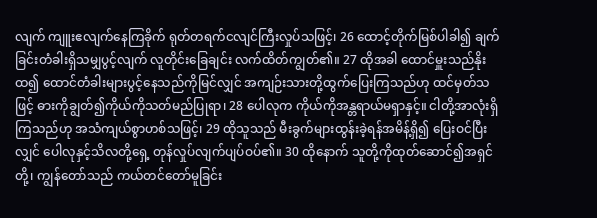လျက် ကျူးဧလျက်နေကြခိုက် ရုတ်တရက်ငလျင်ကြီးလှုပ်သဖြင့်၊ 26 ထောင့်တိုက်မြစ်ပါခါ၍ ချက်ခြင်းတံခါးရှိသမျှပွင့်လျက် လူတိုင်းခြေချင်း လက်ထိတ်ကျွတ်၏။ 27 ထိုအခါ ထောင်မှူးသည်နိုးထ၍ ထောင်တံခါးများပွင့်နေသည်ကိုမြင်လျှင် အကျဉ်းသားတို့ထွက်ပြေးကြသည်ဟု ထင်မှတ်သဖြင့် ဓားကိုချွတ်၍ကိုယ်ကိုသတ်မည်ပြုရာ၊ 28 ပေါလုက ကိုယ်ကိုအန္တရာယ်မရှာနှင့်။ ငါတို့အာလုံးရှိကြသည်ဟု အသံကျယ်စွာဟစ်သဖြင့်၊ 29 ထိုသူသည် မီးခွက်များထွန်းခဲ့ရန်အမိန့်ရှိ၍ ပြေးဝင်ပြီးလျှင် ပေါလုနှင့်သိလတို့ရှေ့ တုန်လှုပ်လျက်ပျပ်ဝပ်၏။ 30 ထိုနောက် သူတို့ကိုထုတ်ဆောင်၍အရှင်တို့၊ ကျွန်တော်သည် ကယ်တင်တော်မူခြင်း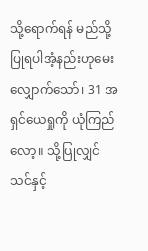သို့ရောက်ရန် မည်သို့ပြုရပါအံ့နည်းဟုမေးလျှောက်သော်၊ 31 အရှင်ယေရှုကို ယုံကြည်လော့။ သို့ပြုလျှင်သင်နှင့်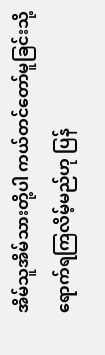အိမ်သူအိမ်သားတို့ပါ ကယ်တင်တော်မူခြင်းသို့ ရောက်ရကြလိမ့်မည်ဟု ပြန်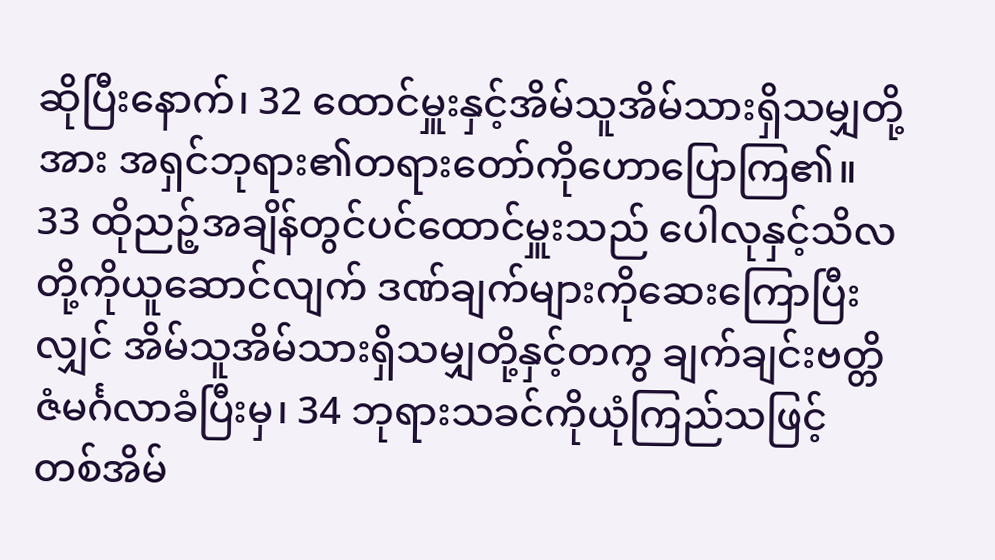ဆိုပြီးနောက်၊ 32 ထောင်မှူးနှင့်အိမ်သူအိမ်သားရှိသမျှတို့အား အရှင်ဘုရား၏တရားတော်ကိုဟောပြောကြ၏။ 33 ထိုညဉ့်အချိန်တွင်ပင်ထောင်မှူးသည် ပေါလုနှင့်သိလတို့ကိုယူဆောင်လျက် ဒဏ်ချက်များကိုဆေးကြောပြီးလျှင် အိမ်သူအိမ်သားရှိသမျှတို့နှင့်တကွ ချက်ချင်းဗတ္တိဇံမင်္ဂလာခံပြီးမှ၊ 34 ဘုရားသခင်ကိုယုံကြည်သဖြင့် တစ်အိမ်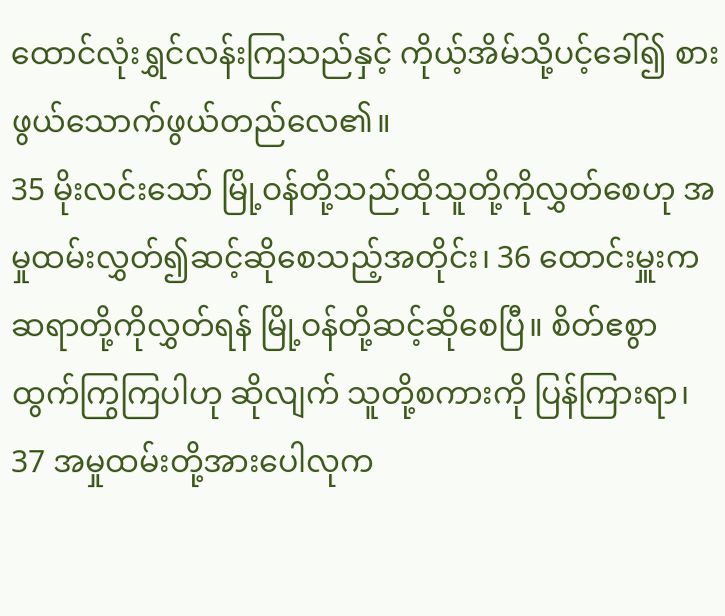ထောင်လုံးရွှင်လန်းကြသည်နှင့် ကိုယ့်အိမ်သို့ပင့်ခေါ်၍ စားဖွယ်သောက်ဖွယ်တည်လေ၏။
35 မိုးလင်းသော် မြို့ဝန်တို့သည်ထိုသူတို့ကိုလွှတ်စေဟု အမှုထမ်းလွှတ်၍ဆင့်ဆိုစေသည့်အတိုင်း၊ 36 ထောင်းမှူးက ဆရာတို့ကိုလွှတ်ရန် မြို့ဝန်တို့ဆင့်ဆိုစေပြီ။ စိတ်ဧစွာထွက်ကြွကြပါဟု ဆိုလျက် သူတို့စကားကို ပြန်ကြားရာ၊ 37 အမှုထမ်းတို့အားပေါလုက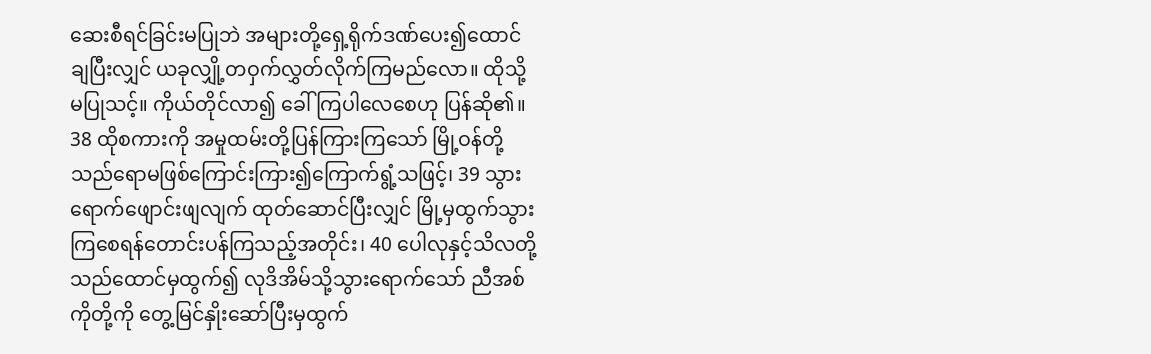ဆေးစီရင်ခြင်းမပြုဘဲ အများတို့ရှေ့ရိုက်ဒဏ်ပေး၍ထောင်ချပြီးလျှင် ယခုလျှို့တဝှက်လွှတ်လိုက်ကြမည်လော။ ထိုသို့မပြုသင့်။ ကိုယ်တိုင်လာ၍ ခေါ်ကြပါလေစေဟု ပြန်ဆို၏။ 38 ထိုစကားကို အမှုထမ်းတို့ပြန်ကြားကြသော် မြို့ဝန်တို့သည်ရောမဖြစ်ကြောင်းကြား၍ကြောက်ရွံ့သဖြင့်၊ 39 သွားရောက်ဖျောင်းဖျလျက် ထုတ်ဆောင်ပြီးလျှင် မြို့မှထွက်သွားကြစေရန်တောင်းပန်ကြသည့်အတိုင်း၊ 40 ပေါလုနှင့်သိလတို့သည်ထောင်မှထွက်၍ လုဒိအိမ်သို့သွားရောက်သော် ညီအစ်ကိုတို့ကို တွေ့မြင်နှိုးဆော်ပြီးမှထွက်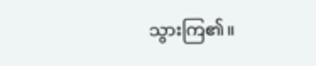သွားကြ၏။